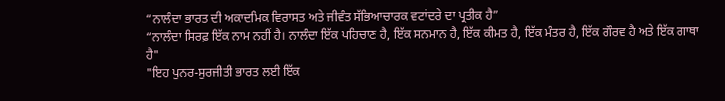“ਨਾਲੰਦਾ ਭਾਰਤ ਦੀ ਅਕਾਦਮਿਕ ਵਿਰਾਸਤ ਅਤੇ ਜੀਵੰਤ ਸੱਭਿਆਚਾਰਕ ਵਟਾਂਦਰੇ ਦਾ ਪ੍ਰਤੀਕ ਹੈ”
“ਨਾਲੰਦਾ ਸਿਰਫ਼ ਇੱਕ ਨਾਮ ਨਹੀਂ ਹੈ। ਨਾਲੰਦਾ ਇੱਕ ਪਹਿਚਾਣ ਹੈ, ਇੱਕ ਸਨਮਾਨ ਹੈ, ਇੱਕ ਕੀਮਤ ਹੈ, ਇੱਕ ਮੰਤਰ ਹੈ, ਇੱਕ ਗੌਰਵ ਹੈ ਅਤੇ ਇੱਕ ਗਾਥਾ ਹੈ"
"ਇਹ ਪੁਨਰ-ਸੁਰਜੀਤੀ ਭਾਰਤ ਲਈ ਇੱਕ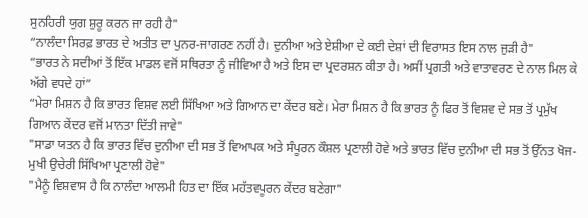ਸੁਨਹਿਰੀ ਯੁਗ ਸ਼ੁਰੂ ਕਰਨ ਜਾ ਰਹੀ ਹੈ"
“ਨਾਲੰਦਾ ਸਿਰਫ਼ ਭਾਰਤ ਦੇ ਅਤੀਤ ਦਾ ਪੁਨਰ-ਜਾਗਰਣ ਨਹੀਂ ਹੈ। ਦੁਨੀਆ ਅਤੇ ਏਸ਼ੀਆ ਦੇ ਕਈ ਦੇਸ਼ਾਂ ਦੀ ਵਿਰਾਸਤ ਇਸ ਨਾਲ ਜੁੜੀ ਹੈ"
“ਭਾਰਤ ਨੇ ਸਦੀਆਂ ਤੋਂ ਇੱਕ ਮਾਡਲ ਵਜੋਂ ਸਥਿਰਤਾ ਨੂੰ ਜੀਵਿਆ ਹੈ ਅਤੇ ਇਸ ਦਾ ਪ੍ਰਦਰਸ਼ਨ ਕੀਤਾ ਹੈ। ਅਸੀਂ ਪ੍ਰਗਤੀ ਅਤੇ ਵਾਤਾਵਰਣ ਦੇ ਨਾਲ ਮਿਲ ਕੇ ਅੱਗੇ ਵਧਦੇ ਹਾਂ”
“ਮੇਰਾ ਮਿਸ਼ਨ ਹੈ ਕਿ ਭਾਰਤ ਵਿਸ਼ਵ ਲਈ ਸਿੱਖਿਆ ਅਤੇ ਗਿਆਨ ਦਾ ਕੇਂਦਰ ਬਣੇ। ਮੇਰਾ ਮਿਸ਼ਨ ਹੈ ਕਿ ਭਾਰਤ ਨੂੰ ਫਿਰ ਤੋਂ ਵਿਸ਼ਵ ਦੇ ਸਭ ਤੋਂ ਪ੍ਰਮੁੱਖ ਗਿਆਨ ਕੇਂਦਰ ਵਜੋਂ ਮਾਨਤਾ ਦਿੱਤੀ ਜਾਵੇ"
"ਸਾਡਾ ਯਤਨ ਹੈ ਕਿ ਭਾਰਤ ਵਿੱਚ ਦੁਨੀਆ ਦੀ ਸਭ ਤੋਂ ਵਿਆਪਕ ਅਤੇ ਸੰਪੂਰਨ ਕੌਸ਼ਲ ਪ੍ਰਣਾਲੀ ਹੋਵੇ ਅਤੇ ਭਾਰਤ ਵਿੱਚ ਦੁਨੀਆ ਦੀ ਸਭ ਤੋਂ ਉੱਨਤ ਖੋਜ-ਮੁਖੀ ਉਚੇਰੀ ਸਿੱਖਿਆ ਪ੍ਰਣਾਲੀ ਹੋਵੇ"
"ਮੈਨੂੰ ਵਿਸ਼ਵਾਸ ਹੈ ਕਿ ਨਾਲੰਦਾ ਆਲਮੀ ਹਿਤ ਦਾ ਇੱਕ ਮਹੱਤਵਪੂਰਨ ਕੇਂਦਰ ਬਣੇਗਾ"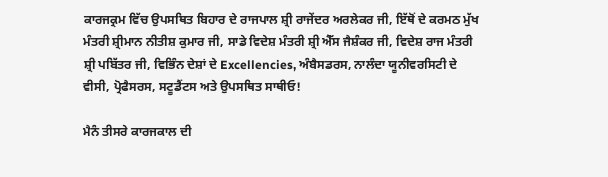ਕਾਰਜਕ੍ਰਮ ਵਿੱਚ ਉਪਸਥਿਤ ਬਿਹਾਰ ਦੇ ਰਾਜਪਾਲ ਸ਼੍ਰੀ ਰਾਜੇਂਦਰ ਅਰਲੇਕਰ ਜੀ, ਇੱਥੋਂ ਦੇ ਕਰਮਠ ਮੁੱਖ ਮੰਤਰੀ ਸ਼੍ਰੀਮਾਨ ਨੀਤੀਸ਼ ਕੁਮਾਰ ਜੀ, ਸਾਡੇ ਵਿਦੇਸ਼ ਮੰਤਰੀ ਸ਼੍ਰੀ ਐੱਸ ਜੈਸ਼ੰਕਰ ਜੀ, ਵਿਦੇਸ਼ ਰਾਜ ਮੰਤਰੀ ਸ਼੍ਰੀ ਪਬਿੱਤਰ ਜੀ, ਵਿਭਿੰਨ ਦੇਸ਼ਾਂ ਦੇ Excellencies, ਅੰਬੈਸਡਰਸ, ਨਾਲੰਦਾ ਯੂਨੀਵਰਸਿਟੀ ਦੇ ਵੀਸੀ, ਪ੍ਰੋਫੈਸਰਸ, ਸਟੂਡੈਂਟਸ ਅਤੇ ਉਪਸਥਿਤ ਸਾਥੀਓ!

ਮੈਨੰ ਤੀਸਰੇ ਕਾਰਜਕਾਲ ਦੀ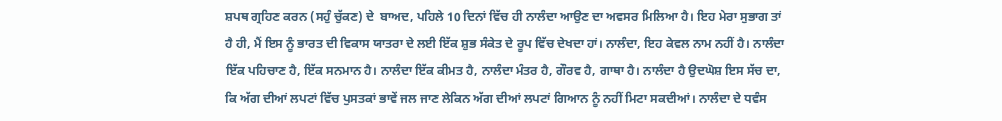ਸ਼ਪਥ ਗ੍ਰਹਿਣ ਕਰਨ (ਸਹੁੰ ਚੁੱਕਣ) ਦੇ  ਬਾਅਦ, ਪਹਿਲੇ 10 ਦਿਨਾਂ ਵਿੱਚ ਹੀ ਨਾਲੰਦਾ ਆਉਣ ਦਾ ਅਵਸਰ ਮਿਲਿਆ ਹੈ। ਇਹ ਮੇਰਾ ਸੁਭਾਗ ਤਾਂ ਹੈ ਹੀ, ਮੈਂ ਇਸ ਨੂੰ ਭਾਰਤ ਦੀ ਵਿਕਾਸ ਯਾਤਰਾ ਦੇ ਲਈ ਇੱਕ ਸ਼ੁਭ ਸੰਕੇਤ ਦੇ ਰੂਪ ਵਿੱਚ ਦੇਖਦਾ ਹਾਂ। ਨਾਲੰਦਾ, ਇਹ ਕੇਵਲ ਨਾਮ ਨਹੀਂ ਹੈ। ਨਾਲੰਦਾ ਇੱਕ ਪਹਿਚਾਣ ਹੈ, ਇੱਕ ਸਨਮਾਨ ਹੈ। ਨਾਲੰਦਾ ਇੱਕ ਕੀਮਤ ਹੈ, ਨਾਲੰਦਾ ਮੰਤਰ ਹੈ, ਗੌਰਵ ਹੈ, ਗਾਥਾ ਹੈ। ਨਾਲੰਦਾ ਹੈ ਉਦਘੋਸ਼ ਇਸ ਸੱਚ ਦਾ, ਕਿ ਅੱਗ ਦੀਆਂ ਲਪਟਾਂ ਵਿੱਚ ਪੁਸਤਕਾਂ ਭਾਵੇਂ ਜਲ ਜਾਣ ਲੇਕਿਨ ਅੱਗ ਦੀਆਂ ਲਪਟਾਂ ਗਿਆਨ ਨੂੰ ਨਹੀਂ ਮਿਟਾ ਸਕਦੀਆਂ। ਨਾਲੰਦਾ ਦੇ ਧਵੰਸ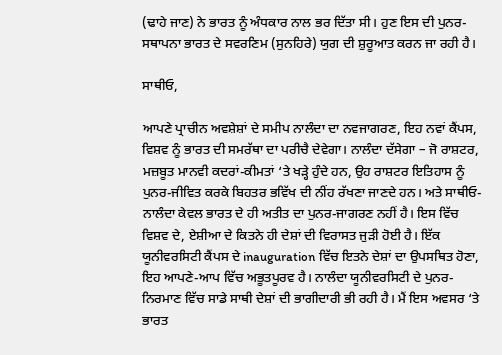(ਢਾਹੇ ਜਾਣ) ਨੇ ਭਾਰਤ ਨੂੰ ਅੰਧਕਾਰ ਨਾਲ ਭਰ ਦਿੱਤਾ ਸੀ। ਹੁਣ ਇਸ ਦੀ ਪੁਨਰ-ਸਥਾਪਨਾ ਭਾਰਤ ਦੇ ਸਵਰਣਿਮ (ਸੁਨਹਿਰੇ) ਯੁਗ ਦੀ ਸ਼ੁਰੂਆਤ ਕਰਨ ਜਾ ਰਹੀ ਹੈ।

ਸਾਥੀਓ,

ਆਪਣੇ ਪ੍ਰਾਚੀਨ ਅਵਸ਼ੇਸ਼ਾਂ ਦੇ ਸਮੀਪ ਨਾਲੰਦਾ ਦਾ ਨਵਜਾਗਰਣ, ਇਹ ਨਵਾਂ ਕੈਂਪਸ, ਵਿਸ਼ਵ ਨੂੰ ਭਾਰਤ ਦੀ ਸਮਰੱਥਾ ਦਾ ਪਰੀਚੈ ਦੇਵੇਗਾ। ਨਾਲੰਦਾ ਦੱਸੇਗਾ – ਜੋ ਰਾਸ਼ਟਰ, ਮਜ਼ਬੂਤ ਮਾਨਵੀ ਕਦਰਾਂ-ਕੀਮਤਾਂ ‘ਤੇ ਖੜ੍ਹੇ ਹੁੰਦੇ ਹਨ, ਉਹ ਰਾਸ਼ਟਰ ਇਤਿਹਾਸ ਨੂੰ ਪੁਨਰ-ਜੀਵਿਤ ਕਰਕੇ ਬਿਹਤਰ ਭਵਿੱਖ ਦੀ ਨੀਂਹ ਰੱਖਣਾ ਜਾਣਦੇ ਹਨ। ਅਤੇ ਸਾਥੀਓ- ਨਾਲੰਦਾ ਕੇਵਲ ਭਾਰਤ ਦੇ ਹੀ ਅਤੀਤ ਦਾ ਪੁਨਰ-ਜਾਗਰਣ ਨਹੀਂ ਹੈ। ਇਸ ਵਿੱਚ ਵਿਸ਼ਵ ਦੇ, ਏਸ਼ੀਆ ਦੇ ਕਿਤਨੇ ਹੀ ਦੇਸ਼ਾਂ ਦੀ ਵਿਰਾਸਤ ਜੁੜੀ ਹੋਈ ਹੈ। ਇੱਕ ਯੂਨੀਵਰਸਿਟੀ ਕੈਂਪਸ ਦੇ inauguration ਵਿੱਚ ਇਤਨੇ ਦੇਸ਼ਾਂ ਦਾ ਉਪਸਥਿਤ ਹੋਣਾ, ਇਹ ਆਪਣੇ-ਆਪ ਵਿੱਚ ਅਭੂਤਪੂਰਵ ਹੈ। ਨਾਲੰਦਾ ਯੂਨੀਵਰਸਿਟੀ ਦੇ ਪੁਨਰ-ਨਿਰਮਾਣ ਵਿੱਚ ਸਾਡੇ ਸਾਥੀ ਦੇਸ਼ਾਂ ਦੀ ਭਾਗੀਦਾਰੀ ਭੀ ਰਹੀ ਹੈ। ਮੈਂ ਇਸ ਅਵਸਰ ‘ਤੇ ਭਾਰਤ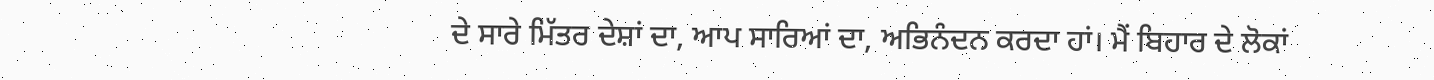ਦੇ ਸਾਰੇ ਮਿੱਤਰ ਦੇਸ਼ਾਂ ਦਾ, ਆਪ ਸਾਰਿਆਂ ਦਾ, ਅਭਿਨੰਦਨ ਕਰਦਾ ਹਾਂ। ਮੈਂ ਬਿਹਾਰ ਦੇ ਲੋਕਾਂ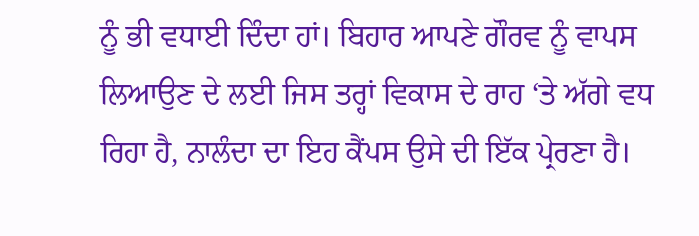ਨੂੰ ਭੀ ਵਧਾਈ ਦਿੰਦਾ ਹਾਂ। ਬਿਹਾਰ ਆਪਣੇ ਗੌਰਵ ਨੂੰ ਵਾਪਸ ਲਿਆਉਣ ਦੇ ਲਈ ਜਿਸ ਤਰ੍ਹਾਂ ਵਿਕਾਸ ਦੇ ਰਾਹ ‘ਤੇ ਅੱਗੇ ਵਧ ਰਿਹਾ ਹੈ, ਨਾਲੰਦਾ ਦਾ ਇਹ ਕੈਂਪਸ ਉਸੇ ਦੀ ਇੱਕ ਪ੍ਰੇਰਣਾ ਹੈ।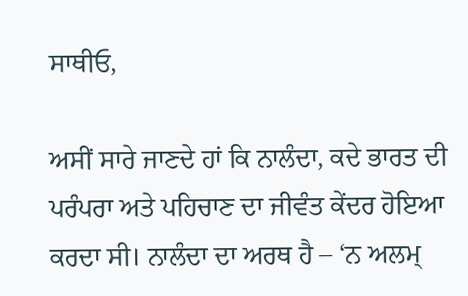ਸਾਥੀਓ,

ਅਸੀਂ ਸਾਰੇ ਜਾਣਦੇ ਹਾਂ ਕਿ ਨਾਲੰਦਾ, ਕਦੇ ਭਾਰਤ ਦੀ ਪਰੰਪਰਾ ਅਤੇ ਪਹਿਚਾਣ ਦਾ ਜੀਵੰਤ ਕੇਂਦਰ ਹੋਇਆ ਕਰਦਾ ਸੀ। ਨਾਲੰਦਾ ਦਾ ਅਰਥ ਹੈ – ‘ਨ ਅਲਮ੍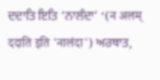ਦਦਾਤਿ ਇਤਿ ‘ਨਾਲੰਦਾ’ ‘(न अलम् ददाति इति 'नालंदा') ਅਰਥਾਤ,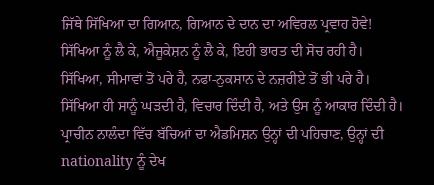ਜਿੱਥੇ ਸਿੱਖਿਆ ਦਾ ਗਿਆਨ, ਗਿਆਨ ਦੇ ਦਾਨ ਦਾ ਅਵਿਰਲ ਪ੍ਰਵਾਹ ਹੋਵੇ! ਸਿੱਖਿਆ ਨੂੰ ਲੈ ਕੇ, ਐਜੂਕੇਸ਼ਨ ਨੂੰ ਲੈ ਕੇ, ਇਹੀ ਭਾਰਤ ਦੀ ਸੋਚ ਰਹੀ ਹੈ। ਸਿੱਖਿਆ, ਸੀਮਾਵਾਂ ਤੋਂ ਪਰੇ ਹੈ, ਨਫਾ-ਨੁਕਸਾਨ ਦੇ ਨਜ਼ਰੀਏ ਤੋਂ ਭੀ ਪਰੇ ਹੈ। ਸਿੱਖਿਆ ਹੀ ਸਾਨੂੰ ਘੜਦੀ ਹੈ, ਵਿਚਾਰ ਦਿੰਦੀ ਹੈ, ਅਤੇ ਉਸ ਨੂੰ ਆਕਾਰ ਦਿੰਦੀ ਹੈ। ਪ੍ਰਾਚੀਨ ਨਾਲੰਦਾ ਵਿੱਚ ਬੱਚਿਆਂ ਦਾ ਐਡਮਿਸ਼ਨ ਉਨ੍ਹਾਂ ਦੀ ਪਹਿਚਾਣ, ਉਨ੍ਹਾਂ ਦੀ nationality ਨੂੰ ਦੇਖ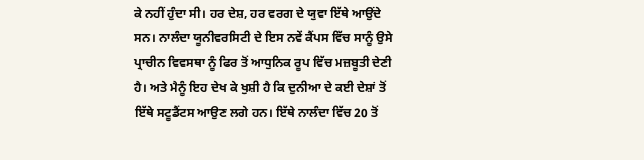ਕੇ ਨਹੀਂ ਹੁੰਦਾ ਸੀ। ਹਰ ਦੇਸ਼, ਹਰ ਵਰਗ ਦੇ ਯੁਵਾ ਇੱਥੇ ਆਉਂਦੇ ਸਨ। ਨਾਲੰਦਾ ਯੂਨੀਵਰਸਿਟੀ ਦੇ ਇਸ ਨਵੇਂ ਕੈਂਪਸ ਵਿੱਚ ਸਾਨੂੰ ਉਸੇ ਪ੍ਰਾਚੀਨ ਵਿਵਸਥਾ ਨੂੰ ਫਿਰ ਤੋਂ ਆਧੁਨਿਕ ਰੂਪ ਵਿੱਚ ਮਜ਼ਬੂਤੀ ਦੇਣੀ ਹੈ। ਅਤੇ ਮੈਨੂੰ ਇਹ ਦੇਖ ਕੇ ਖੁਸ਼ੀ ਹੈ ਕਿ ਦੁਨੀਆ ਦੇ ਕਈ ਦੇਸ਼ਾਂ ਤੋਂ ਇੱਥੇ ਸਟੂਡੈਂਟਸ ਆਉਣ ਲਗੇ ਹਨ। ਇੱਥੇ ਨਾਲੰਦਾ ਵਿੱਚ 20 ਤੋਂ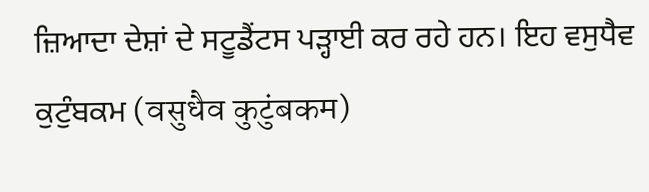ਜ਼ਿਆਦਾ ਦੇਸ਼ਾਂ ਦੇ ਸਟੂਡੈਂਟਸ ਪੜ੍ਹਾਈ ਕਰ ਰਹੇ ਹਨ। ਇਹ ਵਸੁਧੈਵ ਕੁਟੁੰਬਕਮ (वसुधैव कुटुंबकम)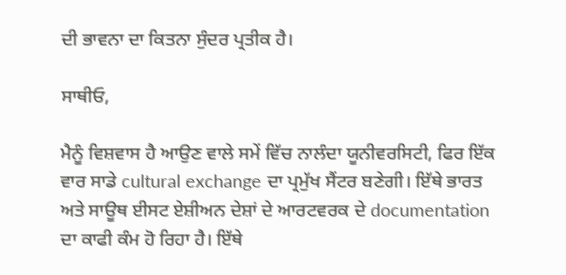ਦੀ ਭਾਵਨਾ ਦਾ ਕਿਤਨਾ ਸੁੰਦਰ ਪ੍ਰਤੀਕ ਹੈ।

ਸਾਥੀਓ,

ਮੈਨੂੰ ਵਿਸ਼ਵਾਸ ਹੈ ਆਉਣ ਵਾਲੇ ਸਮੇਂ ਵਿੱਚ ਨਾਲੰਦਾ ਯੂਨੀਵਰਸਿਟੀ, ਫਿਰ ਇੱਕ ਵਾਰ ਸਾਡੇ cultural exchange ਦਾ ਪ੍ਰਮੁੱਖ ਸੈਂਟਰ ਬਣੇਗੀ। ਇੱਥੇ ਭਾਰਤ ਅਤੇ ਸਾਊਥ ਈਸਟ ਏਸ਼ੀਅਨ ਦੇਸ਼ਾਂ ਦੇ ਆਰਟਵਰਕ ਦੇ documentation ਦਾ ਕਾਫੀ ਕੰਮ ਹੋ ਰਿਹਾ ਹੈ। ਇੱਥੇ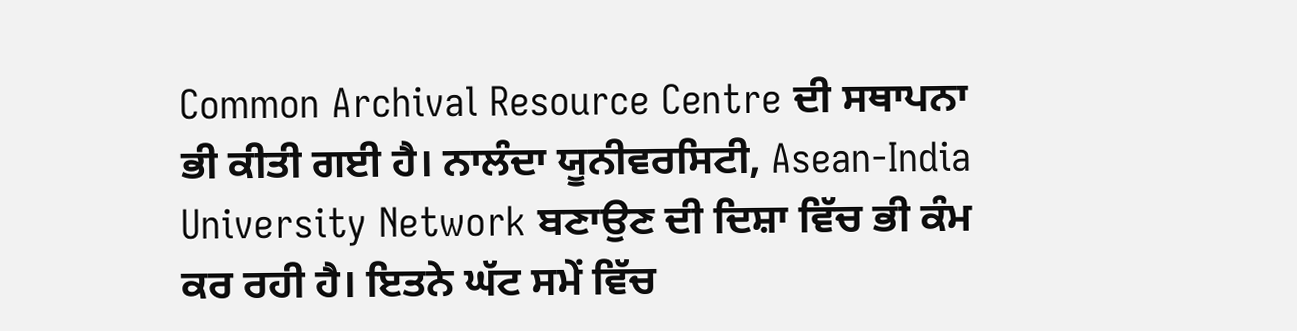Common Archival Resource Centre ਦੀ ਸਥਾਪਨਾ ਭੀ ਕੀਤੀ ਗਈ ਹੈ। ਨਾਲੰਦਾ ਯੂਨੀਵਰਸਿਟੀ, Asean-India University Network ਬਣਾਉਣ ਦੀ ਦਿਸ਼ਾ ਵਿੱਚ ਭੀ ਕੰਮ ਕਰ ਰਹੀ ਹੈ। ਇਤਨੇ ਘੱਟ ਸਮੇਂ ਵਿੱਚ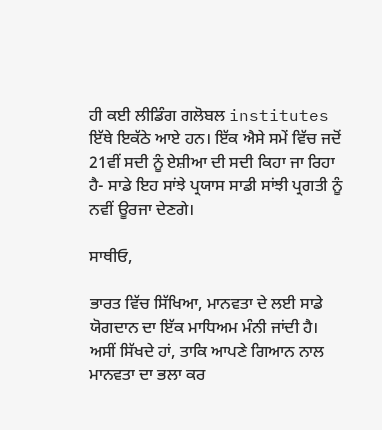ਹੀ ਕਈ ਲੀਡਿੰਗ ਗਲੋਬਲ institutes ਇੱਥੇ ਇਕੱਠੇ ਆਏ ਹਨ। ਇੱਕ ਐਸੇ ਸਮੇਂ ਵਿੱਚ ਜਦੋਂ 21ਵੀਂ ਸਦੀ ਨੂੰ ਏਸ਼ੀਆ ਦੀ ਸਦੀ ਕਿਹਾ ਜਾ ਰਿਹਾ ਹੈ- ਸਾਡੇ ਇਹ ਸਾਂਝੇ ਪ੍ਰਯਾਸ ਸਾਡੀ ਸਾਂਝੀ ਪ੍ਰਗਤੀ ਨੂੰ ਨਵੀਂ ਊਰਜਾ ਦੇਣਗੇ।

ਸਾਥੀਓ,

ਭਾਰਤ ਵਿੱਚ ਸਿੱਖਿਆ, ਮਾਨਵਤਾ ਦੇ ਲਈ ਸਾਡੇ ਯੋਗਦਾਨ ਦਾ ਇੱਕ ਮਾਧਿਅਮ ਮੰਨੀ ਜਾਂਦੀ ਹੈ। ਅਸੀਂ ਸਿੱਖਦੇ ਹਾਂ, ਤਾਕਿ ਆਪਣੇ ਗਿਆਨ ਨਾਲ ਮਾਨਵਤਾ ਦਾ ਭਲਾ ਕਰ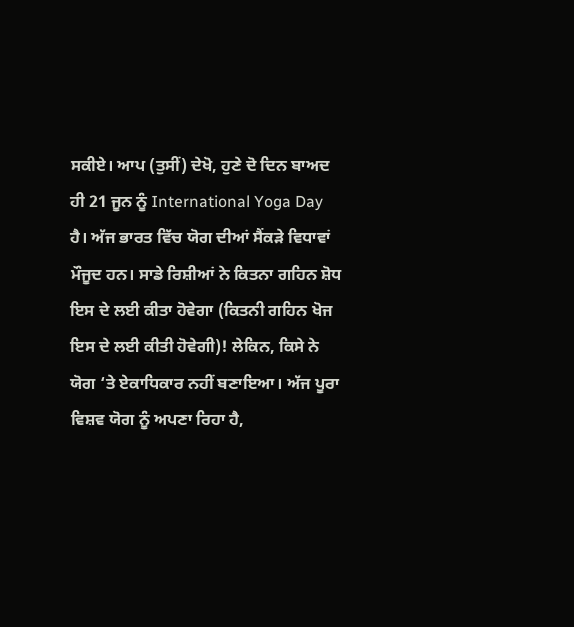ਸਕੀਏ। ਆਪ (ਤੁਸੀਂ) ਦੇਖੋ, ਹੁਣੇ ਦੋ ਦਿਨ ਬਾਅਦ ਹੀ 21 ਜੂਨ ਨੂੰ International Yoga Day ਹੈ। ਅੱਜ ਭਾਰਤ ਵਿੱਚ ਯੋਗ ਦੀਆਂ ਸੈਂਕੜੇ ਵਿਧਾਵਾਂ ਮੌਜੂਦ ਹਨ। ਸਾਡੇ ਰਿਸ਼ੀਆਂ ਨੇ ਕਿਤਨਾ ਗਹਿਨ ਸ਼ੋਧ ਇਸ ਦੇ ਲਈ ਕੀਤਾ ਹੋਵੇਗਾ (ਕਿਤਨੀ ਗਹਿਨ ਖੋਜ ਇਸ ਦੇ ਲਈ ਕੀਤੀ ਹੋਵੇਗੀ)! ਲੇਕਿਨ, ਕਿਸੇ ਨੇ ਯੋਗ ‘ਤੇ ਏਕਾਧਿਕਾਰ ਨਹੀਂ ਬਣਾਇਆ। ਅੱਜ ਪੂਰਾ ਵਿਸ਼ਵ ਯੋਗ ਨੂੰ ਅਪਣਾ ਰਿਹਾ ਹੈ,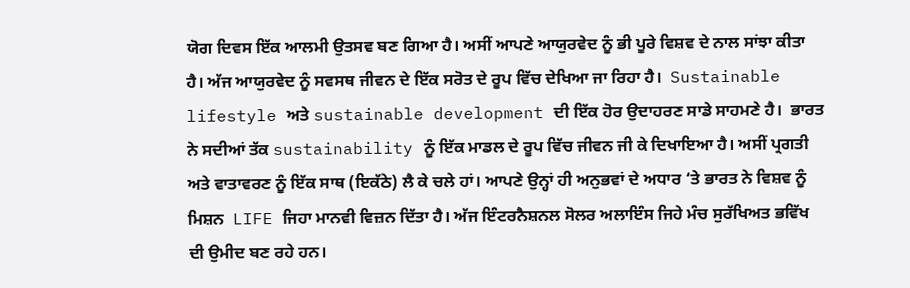ਯੋਗ ਦਿਵਸ ਇੱਕ ਆਲਮੀ ਉਤਸਵ ਬਣ ਗਿਆ ਹੈ। ਅਸੀਂ ਆਪਣੇ ਆਯੁਰਵੇਦ ਨੂੰ ਭੀ ਪੂਰੇ ਵਿਸ਼ਵ ਦੇ ਨਾਲ ਸਾਂਝਾ ਕੀਤਾ ਹੈ। ਅੱਜ ਆਯੁਰਵੇਦ ਨੂੰ ਸਵਸਥ ਜੀਵਨ ਦੇ ਇੱਕ ਸਰੋਤ ਦੇ ਰੂਪ ਵਿੱਚ ਦੇਖਿਆ ਜਾ ਰਿਹਾ ਹੈ।  Sustainable lifestyle ਅਤੇ sustainable development ਦੀ ਇੱਕ ਹੋਰ ਉਦਾਹਰਣ ਸਾਡੇ ਸਾਹਮਣੇ ਹੈ।  ਭਾਰਤ ਨੇ ਸਦੀਆਂ ਤੱਕ sustainability ਨੂੰ ਇੱਕ ਮਾਡਲ ਦੇ ਰੂਪ ਵਿੱਚ ਜੀਵਨ ਜੀ ਕੇ ਦਿਖਾਇਆ ਹੈ। ਅਸੀਂ ਪ੍ਰਗਤੀ ਅਤੇ ਵਾਤਾਵਰਣ ਨੂੰ ਇੱਕ ਸਾਥ (ਇਕੱਠੇ) ਲੈ ਕੇ ਚਲੇ ਹਾਂ। ਆਪਣੇ ਉਨ੍ਹਾਂ ਹੀ ਅਨੁਭਵਾਂ ਦੇ ਅਧਾਰ ‘ਤੇ ਭਾਰਤ ਨੇ ਵਿਸ਼ਵ ਨੂੰ ਮਿਸ਼ਨ  LIFE ਜਿਹਾ ਮਾਨਵੀ ਵਿਜ਼ਨ ਦਿੱਤਾ ਹੈ। ਅੱਜ ਇੰਟਰਨੈਸ਼ਨਲ ਸੋਲਰ ਅਲਾਇੰਸ ਜਿਹੇ ਮੰਚ ਸੁਰੱਖਿਅਤ ਭਵਿੱਖ ਦੀ ਉਮੀਦ ਬਣ ਰਹੇ ਹਨ।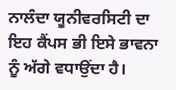ਨਾਲੰਦਾ ਯੂਨੀਵਰਸਿਟੀ ਦਾ ਇਹ ਕੈਂਪਸ ਭੀ ਇਸੇ ਭਾਵਨਾ ਨੂੰ ਅੱਗੇ ਵਧਾਉਂਦਾ ਹੈ।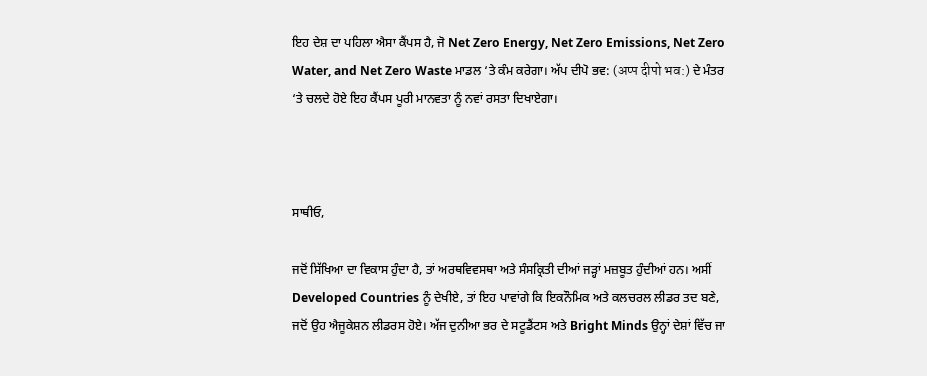ਇਹ ਦੇਸ਼ ਦਾ ਪਹਿਲਾ ਐਸਾ ਕੈਂਪਸ ਹੈ, ਜੋ Net Zero Energy, Net Zero Emissions, Net Zero Water, and Net Zero Waste ਮਾਡਲ ‘ਤੇ ਕੰਮ ਕਰੇਗਾ। ਅੱਪ ਦੀਪੋ ਭਵ: (अप्प दीपो भव:) ਦੇ ਮੰਤਰ ‘ਤੇ ਚਲਦੇ ਹੋਏ ਇਹ ਕੈਂਪਸ ਪੂਰੀ ਮਾਨਵਤਾ ਨੂੰ ਨਵਾਂ ਰਸਤਾ ਦਿਖਾਏਗਾ।



ਸਾਥੀਓ,

ਜਦੋਂ ਸਿੱਖਿਆ ਦਾ ਵਿਕਾਸ ਹੁੰਦਾ ਹੈ, ਤਾਂ ਅਰਥਵਿਵਸਥਾ ਅਤੇ ਸੰਸਕ੍ਰਿਤੀ ਦੀਆਂ ਜੜ੍ਹਾਂ ਮਜ਼ਬੂਤ ਹੁੰਦੀਆਂ ਹਨ। ਅਸੀਂ Developed Countries ਨੂੰ ਦੇਖੀਏ, ਤਾਂ ਇਹ ਪਾਵਾਂਗੇ ਕਿ ਇਕਨੌਮਿਕ ਅਤੇ ਕਲਚਰਲ ਲੀਡਰ ਤਦ ਬਣੇ, ਜਦੋਂ ਉਹ ਐਜੂਕੇਸ਼ਨ ਲੀਡਰਸ ਹੋਏ। ਅੱਜ ਦੁਨੀਆ ਭਰ ਦੇ ਸਟੂਡੈਂਟਸ ਅਤੇ Bright Minds ਉਨ੍ਹਾਂ ਦੇਸ਼ਾਂ ਵਿੱਚ ਜਾ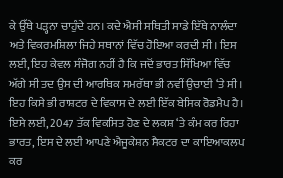ਕੇ ਉੱਥੇ ਪੜ੍ਹਨਾ ਚਾਹੁੰਦੇ ਹਨ। ਕਦੇ ਐਸੀ ਸਥਿਤੀ ਸਾਡੇ ਇੱਥੇ ਨਾਲੰਦਾ ਅਤੇ ਵਿਕਰਮਸ਼ਿਲਾ ਜਿਹੇ ਸਥਾਨਾਂ ਵਿੱਚ ਹੋਇਆ ਕਰਦੀ ਸੀ। ਇਸ ਲਈ, ਇਹ ਕੇਵਲ ਸੰਜੋਗ ਨਹੀਂ ਹੈ ਕਿ ਜਦੋਂ ਭਾਰਤ ਸਿੱਖਿਆ ਵਿੱਚ ਅੱਗੇ ਸੀ ਤਦ ਉਸ ਦੀ ਆਰਥਿਕ ਸਮਰੱਥਾ ਭੀ ਨਵੀਂ ਉਚਾਈ ‘ਤੇ ਸੀ। ਇਹ ਕਿਸੇ ਭੀ ਰਾਸ਼ਟਰ ਦੇ ਵਿਕਾਸ ਦੇ ਲਈ ਇੱਕ ਬੇਸਿਕ ਰੋਡਮੈਪ ਹੈ। ਇਸੇ ਲਈ, 2047 ਤੱਕ ਵਿਕਸਿਤ ਹੋਣ ਦੇ ਲਕਸ਼ ‘ਤੇ ਕੰਮ ਕਰ ਰਿਹਾ ਭਾਰਤ, ਇਸ ਦੇ ਲਈ ਆਪਣੇ ਐਜੂਕੇਸ਼ਨ ਸੈਕਟਰ ਦਾ ਕਾਇਆਕਲਪ ਕਰ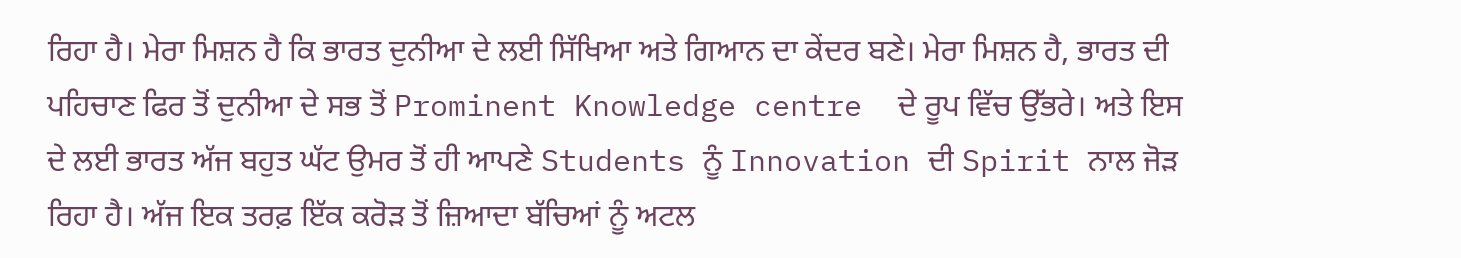ਰਿਹਾ ਹੈ। ਮੇਰਾ ਮਿਸ਼ਨ ਹੈ ਕਿ ਭਾਰਤ ਦੁਨੀਆ ਦੇ ਲਈ ਸਿੱਖਿਆ ਅਤੇ ਗਿਆਨ ਦਾ ਕੇਂਦਰ ਬਣੇ। ਮੇਰਾ ਮਿਸ਼ਨ ਹੈ, ਭਾਰਤ ਦੀ ਪਹਿਚਾਣ ਫਿਰ ਤੋਂ ਦੁਨੀਆ ਦੇ ਸਭ ਤੋਂ Prominent Knowledge centre  ਦੇ ਰੂਪ ਵਿੱਚ ਉੱਭਰੇ। ਅਤੇ ਇਸ ਦੇ ਲਈ ਭਾਰਤ ਅੱਜ ਬਹੁਤ ਘੱਟ ਉਮਰ ਤੋਂ ਹੀ ਆਪਣੇ Students ਨੂੰ Innovation ਦੀ Spirit ਨਾਲ ਜੋੜ ਰਿਹਾ ਹੈ। ਅੱਜ ਇਕ ਤਰਫ਼ ਇੱਕ ਕਰੋੜ ਤੋਂ ਜ਼ਿਆਦਾ ਬੱਚਿਆਂ ਨੂੰ ਅਟਲ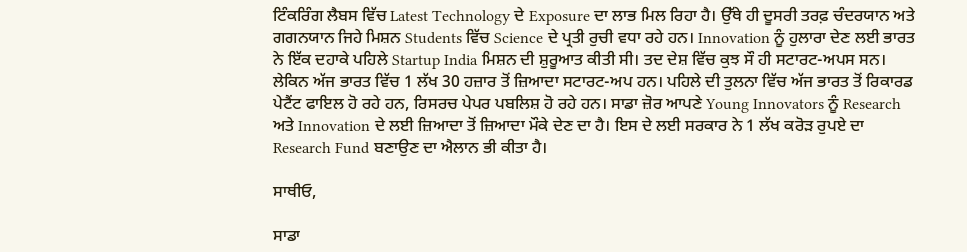ਟਿੰਕਰਿੰਗ ਲੈਬਸ ਵਿੱਚ Latest Technology ਦੇ Exposure ਦਾ ਲਾਭ ਮਿਲ ਰਿਹਾ ਹੈ। ਉੱਥੇ ਹੀ ਦੂਸਰੀ ਤਰਫ਼ ਚੰਦਰਯਾਨ ਅਤੇ ਗਗਨਯਾਨ ਜਿਹੇ ਮਿਸ਼ਨ Students ਵਿੱਚ Science ਦੇ ਪ੍ਰਤੀ ਰੁਚੀ ਵਧਾ ਰਹੇ ਹਨ। Innovation ਨੂੰ ਹੁਲਾਰਾ ਦੇਣ ਲਈ ਭਾਰਤ ਨੇ ਇੱਕ ਦਹਾਕੇ ਪਹਿਲੇ Startup India ਮਿਸ਼ਨ ਦੀ ਸ਼ੁਰੂਆਤ ਕੀਤੀ ਸੀ। ਤਦ ਦੇਸ਼ ਵਿੱਚ ਕੁਝ ਸੌ ਹੀ ਸਟਾਰਟ-ਅਪਸ ਸਨ। ਲੇਕਿਨ ਅੱਜ ਭਾਰਤ ਵਿੱਚ 1 ਲੱਖ 30 ਹਜ਼ਾਰ ਤੋਂ ਜ਼ਿਆਦਾ ਸਟਾਰਟ-ਅਪ ਹਨ। ਪਹਿਲੇ ਦੀ ਤੁਲਨਾ ਵਿੱਚ ਅੱਜ ਭਾਰਤ ਤੋਂ ਰਿਕਾਰਡ ਪੇਟੈਂਟ ਫਾਇਲ ਹੋ ਰਹੇ ਹਨ, ਰਿਸਰਚ ਪੇਪਰ ਪਬਲਿਸ਼ ਹੋ ਰਹੇ ਹਨ। ਸਾਡਾ ਜ਼ੋਰ ਆਪਣੇ Young Innovators ਨੂੰ Research ਅਤੇ Innovation ਦੇ ਲਈ ਜ਼ਿਆਦਾ ਤੋਂ ਜ਼ਿਆਦਾ ਮੌਕੇ ਦੇਣ ਦਾ ਹੈ। ਇਸ ਦੇ ਲਈ ਸਰਕਾਰ ਨੇ 1 ਲੱਖ ਕਰੋੜ ਰੁਪਏ ਦਾ Research Fund ਬਣਾਉਣ ਦਾ ਐਲਾਨ ਭੀ ਕੀਤਾ ਹੈ।

ਸਾਥੀਓ,

ਸਾਡਾ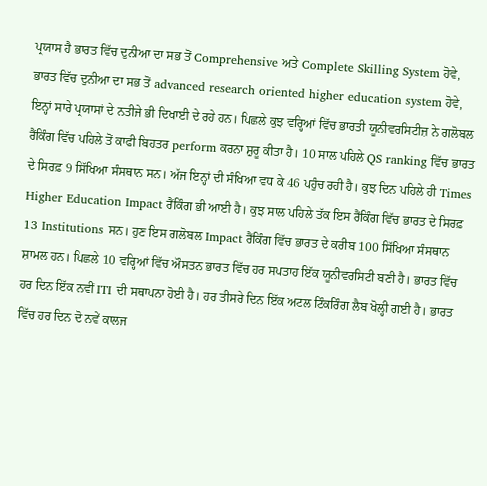ਪ੍ਰਯਾਸ ਹੈ ਭਾਰਤ ਵਿੱਚ ਦੁਨੀਆ ਦਾ ਸਭ ਤੋਂ Comprehensive ਅਤੇ Complete Skilling System ਹੋਵੇ, ਭਾਰਤ ਵਿੱਚ ਦੁਨੀਆ ਦਾ ਸਭ ਤੋਂ advanced research oriented higher education system ਹੋਵੇ, ਇਨ੍ਹਾਂ ਸਾਰੇ ਪ੍ਰਯਾਸਾਂ ਦੇ ਨਤੀਜੇ ਭੀ ਦਿਖਾਈ ਦੇ ਰਹੇ ਹਨ। ਪਿਛਲੇ ਕੁਝ ਵਰ੍ਹਿਆਂ ਵਿੱਚ ਭਾਰਤੀ ਯੂਨੀਵਰਸਿਟੀਜ਼ ਨੇ ਗਲੋਬਲ ਰੈਂਕਿੰਗ ਵਿੱਚ ਪਹਿਲੇ ਤੋਂ ਕਾਫੀ ਬਿਹਤਰ perform ਕਰਨਾ ਸ਼ੁਰੂ ਕੀਤਾ ਹੈ। 10 ਸਾਲ ਪਹਿਲੇ QS ranking ਵਿੱਚ ਭਾਰਤ ਦੇ ਸਿਰਫ਼ 9 ਸਿੱਖਿਆ ਸੰਸਥਾਨ ਸਨ। ਅੱਜ ਇਨ੍ਹਾਂ ਦੀ ਸੰਖਿਆ ਵਧ ਕੇ 46 ਪਹੁੰਚ ਰਹੀ ਹੈ। ਕੁਝ ਦਿਨ ਪਹਿਲੇ ਹੀ Times Higher Education Impact ਰੈਂਕਿੰਗ ਭੀ ਆਈ ਹੈ। ਕੁਝ ਸਾਲ ਪਹਿਲੇ ਤੱਕ ਇਸ ਰੈਂਕਿੰਗ ਵਿੱਚ ਭਾਰਤ ਦੇ ਸਿਰਫ਼ 13 Institutions ਸਨ। ਹੁਣ ਇਸ ਗਲੋਬਲ Impact ਰੈਂਕਿੰਗ ਵਿੱਚ ਭਾਰਤ ਦੇ ਕਰੀਬ 100 ਸਿੱਖਿਆ ਸੰਸਥਾਨ ਸ਼ਾਮਲ ਹਨ। ਪਿਛਲੇ 10 ਵਰ੍ਹਿਆਂ ਵਿੱਚ ਔਸਤਨ ਭਾਰਤ ਵਿੱਚ ਹਰ ਸਪਤਾਹ ਇੱਕ ਯੂਨੀਵਰਸਿਟੀ ਬਣੀ ਹੈ। ਭਾਰਤ ਵਿੱਚ ਹਰ ਦਿਨ ਇੱਕ ਨਵੀਂ ITI ਦੀ ਸਥਾਪਨਾ ਹੋਈ ਹੈ। ਹਰ ਤੀਸਰੇ ਦਿਨ ਇੱਕ ਅਟਲ ਟਿੰਕਰਿੰਗ ਲੈਬ ਖੋਲ੍ਹੀ ਗਈ ਹੈ। ਭਾਰਤ ਵਿੱਚ ਹਰ ਦਿਨ ਦੋ ਨਵੇਂ ਕਾਲਜ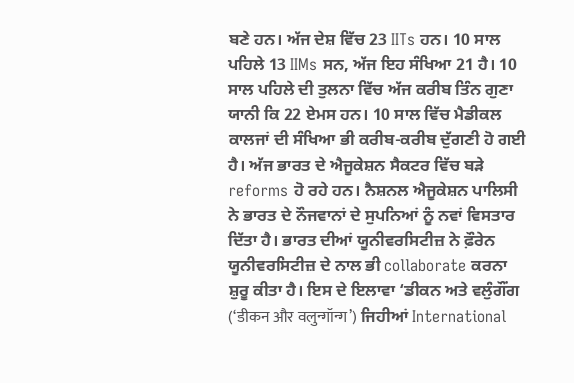ਬਣੇ ਹਨ। ਅੱਜ ਦੇਸ਼ ਵਿੱਚ 23 IITs ਹਨ। 10 ਸਾਲ ਪਹਿਲੇ 13 IIMs ਸਨ, ਅੱਜ ਇਹ ਸੰਖਿਆ 21 ਹੈ। 10 ਸਾਲ ਪਹਿਲੇ ਦੀ ਤੁਲਨਾ ਵਿੱਚ ਅੱਜ ਕਰੀਬ ਤਿੰਨ ਗੁਣਾ ਯਾਨੀ ਕਿ 22 ਏਮਸ ਹਨ। 10 ਸਾਲ ਵਿੱਚ ਮੈਡੀਕਲ ਕਾਲਜਾਂ ਦੀ ਸੰਖਿਆ ਭੀ ਕਰੀਬ-ਕਰੀਬ ਦੁੱਗਣੀ ਹੋ ਗਈ ਹੈ। ਅੱਜ ਭਾਰਤ ਦੇ ਐਜੂਕੇਸ਼ਨ ਸੈਕਟਰ ਵਿੱਚ ਬੜੇ reforms ਹੋ ਰਹੇ ਹਨ। ਨੈਸ਼ਨਲ ਐਜੂਕੇਸ਼ਨ ਪਾਲਿਸੀ ਨੇ ਭਾਰਤ ਦੇ ਨੌਜਵਾਨਾਂ ਦੇ ਸੁਪਨਿਆਂ ਨੂੰ ਨਵਾਂ ਵਿਸਤਾਰ ਦਿੱਤਾ ਹੈ। ਭਾਰਤ ਦੀਆਂ ਯੂਨੀਵਰਸਿਟੀਜ਼ ਨੇ ਫ਼ੌਰੇਨ ਯੂਨੀਵਰਸਿਟੀਜ਼ ਦੇ ਨਾਲ ਭੀ collaborate ਕਰਨਾ ਸ਼ੁਰੂ ਕੀਤਾ ਹੈ। ਇਸ ਦੇ ਇਲਾਵਾ ‘ਡੀਕਨ ਅਤੇ ਵਲੁੰਗੌਂਗ (‘डीकन और वलुन्गॉन्ग’) ਜਿਹੀਆਂ International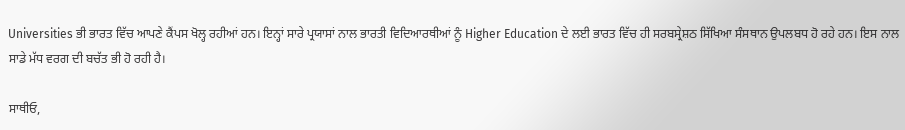Universities ਭੀ ਭਾਰਤ ਵਿੱਚ ਆਪਣੇ ਕੈਂਪਸ ਖੋਲ੍ਹ ਰਹੀਆਂ ਹਨ। ਇਨ੍ਹਾਂ ਸਾਰੇ ਪ੍ਰਯਾਸਾਂ ਨਾਲ ਭਾਰਤੀ ਵਿਦਿਆਰਥੀਆਂ ਨੂੰ Higher Education ਦੇ ਲਈ ਭਾਰਤ ਵਿੱਚ ਹੀ ਸਰਬਸ੍ਰੇਸ਼ਠ ਸਿੱਖਿਆ ਸੰਸਥਾਨ ਉਪਲਬਧ ਹੋ ਰਹੇ ਹਨ। ਇਸ ਨਾਲ ਸਾਡੇ ਮੱਧ ਵਰਗ ਦੀ ਬਚੱਤ ਭੀ ਹੋ ਰਹੀ ਹੈ।

ਸਾਥੀਓ,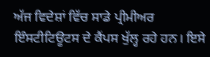ਅੱਜ ਵਿਦੇਸ਼ਾਂ ਵਿੱਚ ਸਾਡੇ ਪ੍ਰੀਮੀਅਰ ਇੰਸਟੀਟਿਊਟਸ ਦੇ ਕੈਂਪਸ ਖੁੱਲ੍ਹ ਰਹੇ ਹਨ। ਇਸੇ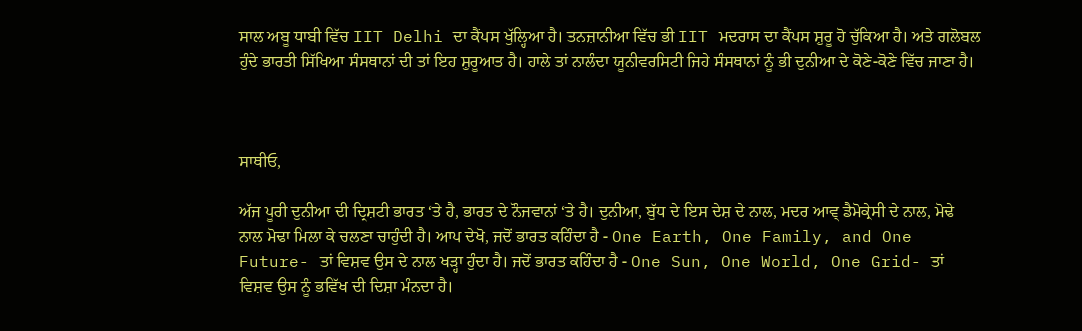ਸਾਲ ਅਬੂ ਧਾਬੀ ਵਿੱਚ IIT Delhi ਦਾ ਕੈਂਪਸ ਖੁੱਲ੍ਹਿਆ ਹੈ। ਤਨਜ਼ਾਨੀਆ ਵਿੱਚ ਭੀ IIT ਮਦਰਾਸ ਦਾ ਕੈਂਪਸ ਸ਼ੁਰੂ ਹੋ ਚੁੱਕਿਆ ਹੈ। ਅਤੇ ਗਲੋਬਲ ਹੁੰਦੇ ਭਾਰਤੀ ਸਿੱਖਿਆ ਸੰਸਥਾਨਾਂ ਦੀ ਤਾਂ ਇਹ ਸ਼ੁਰੂਆਤ ਹੈ। ਹਾਲੇ ਤਾਂ ਨਾਲੰਦਾ ਯੂਨੀਵਰਸਿਟੀ ਜਿਹੇ ਸੰਸਥਾਨਾਂ ਨੂੰ ਭੀ ਦੁਨੀਆ ਦੇ ਕੋਣੇ-ਕੋਣੇ ਵਿੱਚ ਜਾਣਾ ਹੈ।



ਸਾਥੀਓ,

ਅੱਜ ਪੂਰੀ ਦੁਨੀਆ ਦੀ ਦ੍ਰਿਸ਼ਟੀ ਭਾਰਤ ‘ਤੇ ਹੈ, ਭਾਰਤ ਦੇ ਨੌਜਵਾਨਾਂ ‘ਤੇ ਹੈ। ਦੁਨੀਆ, ਬੁੱਧ ਦੇ ਇਸ ਦੇਸ਼ ਦੇ ਨਾਲ, ਮਦਰ ਆਵ੍ ਡੈਮੋਕ੍ਰੇਸੀ ਦੇ ਨਾਲ, ਮੋਢੇ ਨਾਲ ਮੋਢਾ ਮਿਲਾ ਕੇ ਚਲਣਾ ਚਾਹੁੰਦੀ ਹੈ। ਆਪ ਦੇਖੋ, ਜਦੋਂ ਭਾਰਤ ਕਹਿੰਦਾ ਹੈ - One Earth, One Family, and One Future- ਤਾਂ ਵਿਸ਼ਵ ਉਸ ਦੇ ਨਾਲ ਖੜ੍ਹਾ ਹੁੰਦਾ ਹੈ। ਜਦੋਂ ਭਾਰਤ ਕਹਿੰਦਾ ਹੈ - One Sun, One World, One Grid- ਤਾਂ ਵਿਸ਼ਵ ਉਸ ਨੂੰ ਭਵਿੱਖ ਦੀ ਦਿਸ਼ਾ ਮੰਨਦਾ ਹੈ।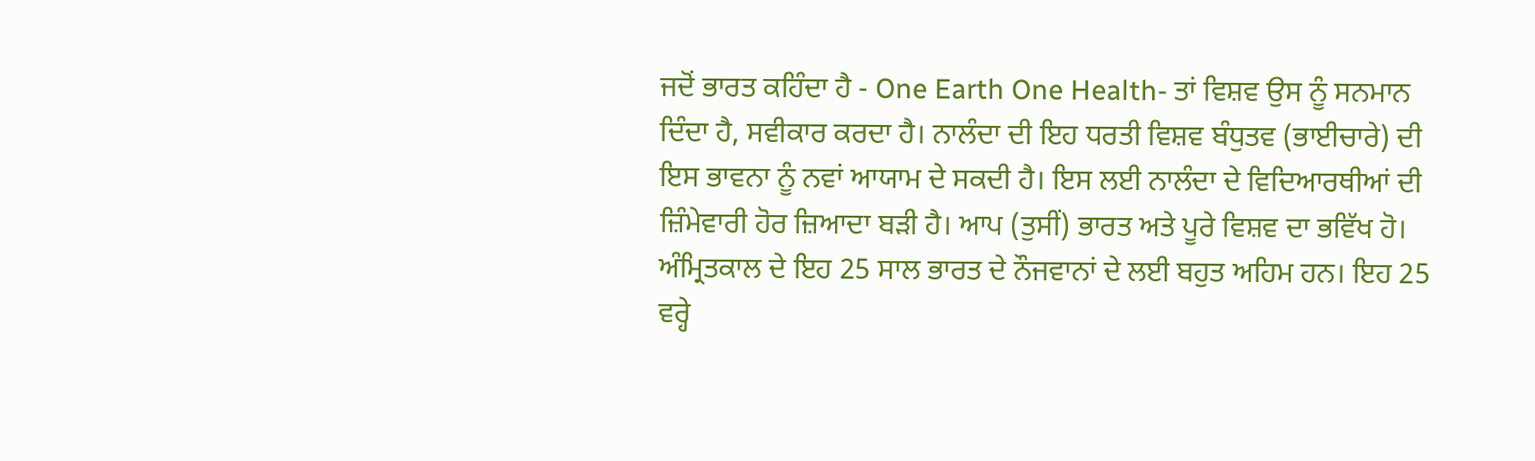ਜਦੋਂ ਭਾਰਤ ਕਹਿੰਦਾ ਹੈ - One Earth One Health- ਤਾਂ ਵਿਸ਼ਵ ਉਸ ਨੂੰ ਸਨਮਾਨ ਦਿੰਦਾ ਹੈ, ਸਵੀਕਾਰ ਕਰਦਾ ਹੈ। ਨਾਲੰਦਾ ਦੀ ਇਹ ਧਰਤੀ ਵਿਸ਼ਵ ਬੰਧੁਤਵ (ਭਾਈਚਾਰੇ) ਦੀ ਇਸ ਭਾਵਨਾ ਨੂੰ ਨਵਾਂ ਆਯਾਮ ਦੇ ਸਕਦੀ ਹੈ। ਇਸ ਲਈ ਨਾਲੰਦਾ ਦੇ ਵਿਦਿਆਰਥੀਆਂ ਦੀ ਜ਼ਿੰਮੇਵਾਰੀ ਹੋਰ ਜ਼ਿਆਦਾ ਬੜੀ ਹੈ। ਆਪ (ਤੁਸੀਂ) ਭਾਰਤ ਅਤੇ ਪੂਰੇ ਵਿਸ਼ਵ ਦਾ ਭਵਿੱਖ ਹੋ। ਅੰਮ੍ਰਿਤਕਾਲ ਦੇ ਇਹ 25 ਸਾਲ ਭਾਰਤ ਦੇ ਨੌਜਵਾਨਾਂ ਦੇ ਲਈ ਬਹੁਤ ਅਹਿਮ ਹਨ। ਇਹ 25 ਵਰ੍ਹੇ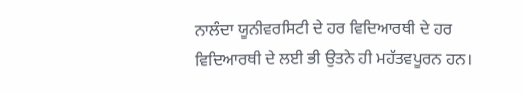ਨਾਲੰਦਾ ਯੂਨੀਵਰਸਿਟੀ ਦੇ ਹਰ ਵਿਦਿਆਰਥੀ ਦੇ ਹਰ ਵਿਦਿਆਰਥੀ ਦੇ ਲਈ ਭੀ ਉਤਨੇ ਹੀ ਮਹੱਤਵਪੂਰਨ ਹਨ।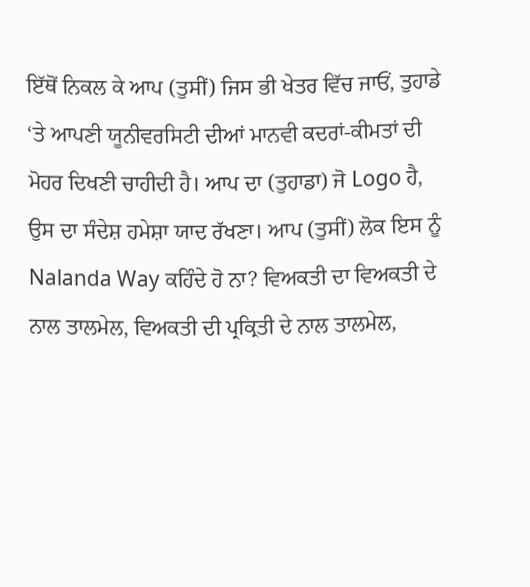ਇੱਥੋਂ ਨਿਕਲ ਕੇ ਆਪ (ਤੁਸੀਂ) ਜਿਸ ਭੀ ਖੇਤਰ ਵਿੱਚ ਜਾਓਂ, ਤੁਹਾਡੇ ‘ਤੇ ਆਪਣੀ ਯੂਨੀਵਰਸਿਟੀ ਦੀਆਂ ਮਾਨਵੀ ਕਦਰਾਂ-ਕੀਮਤਾਂ ਦੀ ਮੋਹਰ ਦਿਖਣੀ ਚਾਹੀਦੀ ਹੈ। ਆਪ ਦਾ (ਤੁਹਾਡਾ) ਜੋ Logo ਹੈ, ਉਸ ਦਾ ਸੰਦੇਸ਼ ਹਮੇਸ਼ਾ ਯਾਦ ਰੱਖਣਾ। ਆਪ (ਤੁਸੀਂ) ਲੋਕ ਇਸ ਨੂੰ Nalanda Way ਕਹਿੰਦੇ ਹੋ ਨਾ? ਵਿਅਕਤੀ ਦਾ ਵਿਅਕਤੀ ਦੇ ਨਾਲ ਤਾਲਮੇਲ, ਵਿਅਕਤੀ ਦੀ ਪ੍ਰਕ੍ਰਿਤੀ ਦੇ ਨਾਲ ਤਾਲਮੇਲ,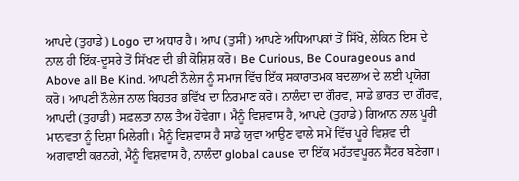ਆਪਦੇ (ਤੁਹਾਡੇ) Logo ਦਾ ਅਧਾਰ ਹੈ। ਆਪ (ਤੁਸੀਂ) ਆਪਣੇ ਅਧਿਆਪਕਾਂ ਤੋਂ ਸਿੱਖੋ, ਲੇਕਿਨ ਇਸ ਦੇ ਨਾਲ ਹੀ ਇੱਕ-ਦੂਸਰੇ ਤੋਂ ਸਿੱਖਣ ਦੀ ਭੀ ਕੋਸ਼ਿਸ਼ ਕਰੋ। Be Curious, Be Courageous and Above all Be Kind. ਆਪਣੀ ਨੌਲੇਜ ਨੂੰ ਸਮਾਜ ਵਿੱਚ ਇੱਕ ਸਕਾਰਾਤਮਕ ਬਦਲਾਅ ਦੇ ਲਈ ਪ੍ਰਯੋਗ ਕਰੋ। ਆਪਣੀ ਨੌਲੇਜ ਨਾਲ ਬਿਹਤਰ ਭਵਿੱਖ ਦਾ ਨਿਰਮਾਣ ਕਰੋ। ਨਾਲੰਦਾ ਦਾ ਗੌਰਵ, ਸਾਡੇ ਭਾਰਤ ਦਾ ਗੌਰਵ, ਆਪਦੀ (ਤੁਹਾਡੀ) ਸਫ਼ਲਤਾ ਨਾਲ ਤੈਅ ਹੋਵੇਗਾ। ਮੈਨੂੰ ਵਿਸ਼ਵਾਸ ਹੈ, ਆਪਦੇ (ਤੁਹਾਡੇ) ਗਿਆਨ ਨਾਲ ਪੂਰੀ ਮਾਨਵਤਾ ਨੂੰ ਦਿਸ਼ਾ ਮਿਲੇਗੀ। ਮੈਨੂੰ ਵਿਸ਼ਵਾਸ ਹੈ ਸਾਡੇ ਯੁਵਾ ਆਉਣ ਵਾਲੇ ਸਮੇਂ ਵਿੱਚ ਪੂਰੇ ਵਿਸ਼ਵ ਦੀ ਅਗਵਾਈ ਕਰਨਗੇ, ਮੈਨੂੰ ਵਿਸ਼ਵਾਸ ਹੈ, ਨਾਲੰਦਾ global cause ਦਾ ਇੱਕ ਮਹੱਤਵਪੂਰਨ ਸੈਂਟਰ ਬਣੇਗਾ।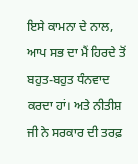ਇਸੇ ਕਾਮਨਾ ਦੇ ਨਾਲ, ਆਪ ਸਭ ਦਾ ਮੈਂ ਹਿਰਦੇ ਤੋਂ ਬਹੁਤ-ਬਹੁਤ ਧੰਨਵਾਦ ਕਰਦਾ ਹਾਂ। ਅਤੇ ਨੀਤੀਸ਼ ਜੀ ਨੇ ਸਰਕਾਰ ਦੀ ਤਰਫ਼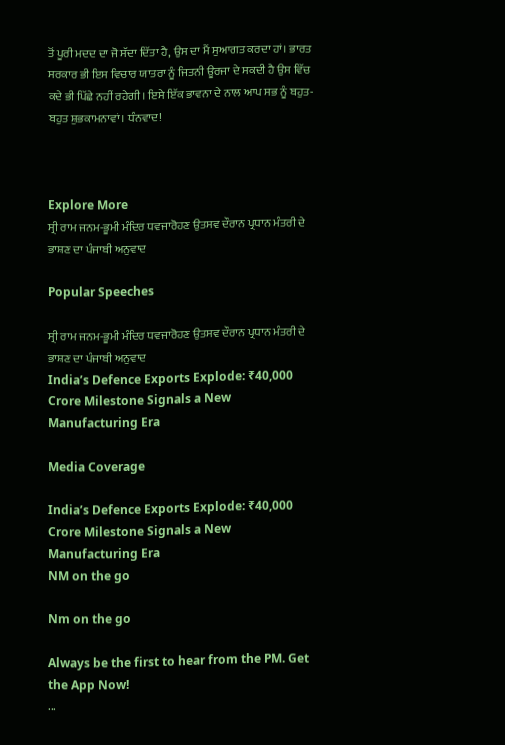ਤੋਂ ਪੂਰੀ ਮਦਦ ਦਾ ਜੋ ਸੱਦਾ ਦਿੱਤਾ ਹੈ, ਉਸ ਦਾ ਮੈਂ ਸੁਆਗਤ ਕਰਦਾ ਹਾਂ। ਭਾਰਤ ਸਰਕਾਰ ਭੀ ਇਸ ਵਿਚਾਰ ਯਾਤਰਾ ਨੂੰ ਜਿਤਨੀ ਊਰਜਾ ਦੇ ਸਕਦੀ ਹੈ ਉਸ ਵਿੱਚ ਕਦੇ ਭੀ ਪਿੱਛੇ ਨਹੀਂ ਰਹੇਗੀ। ਇਸੇ ਇੱਕ ਭਾਵਨਾ ਦੇ ਨਾਲ ਆਪ ਸਭ ਨੂੰ ਬਹੁਤ-ਬਹੁਤ ਸ਼ੁਭਕਾਮਨਾਵਾਂ। ਧੰਨਵਾਦ!



Explore More
ਸ੍ਰੀ ਰਾਮ ਜਨਮ-ਭੂਮੀ ਮੰਦਿਰ ਧਵਜਾਰੋਹਣ ਉਤਸਵ ਦੌਰਾਨ ਪ੍ਰਧਾਨ ਮੰਤਰੀ ਦੇ ਭਾਸ਼ਣ ਦਾ ਪੰਜਾਬੀ ਅਨੁਵਾਦ

Popular Speeches

ਸ੍ਰੀ ਰਾਮ ਜਨਮ-ਭੂਮੀ ਮੰਦਿਰ ਧਵਜਾਰੋਹਣ ਉਤਸਵ ਦੌਰਾਨ ਪ੍ਰਧਾਨ ਮੰਤਰੀ ਦੇ ਭਾਸ਼ਣ ਦਾ ਪੰਜਾਬੀ ਅਨੁਵਾਦ
India’s Defence Exports Explode: ₹40,000 Crore Milestone Signals a New Manufacturing Era

Media Coverage

India’s Defence Exports Explode: ₹40,000 Crore Milestone Signals a New Manufacturing Era
NM on the go

Nm on the go

Always be the first to hear from the PM. Get the App Now!
...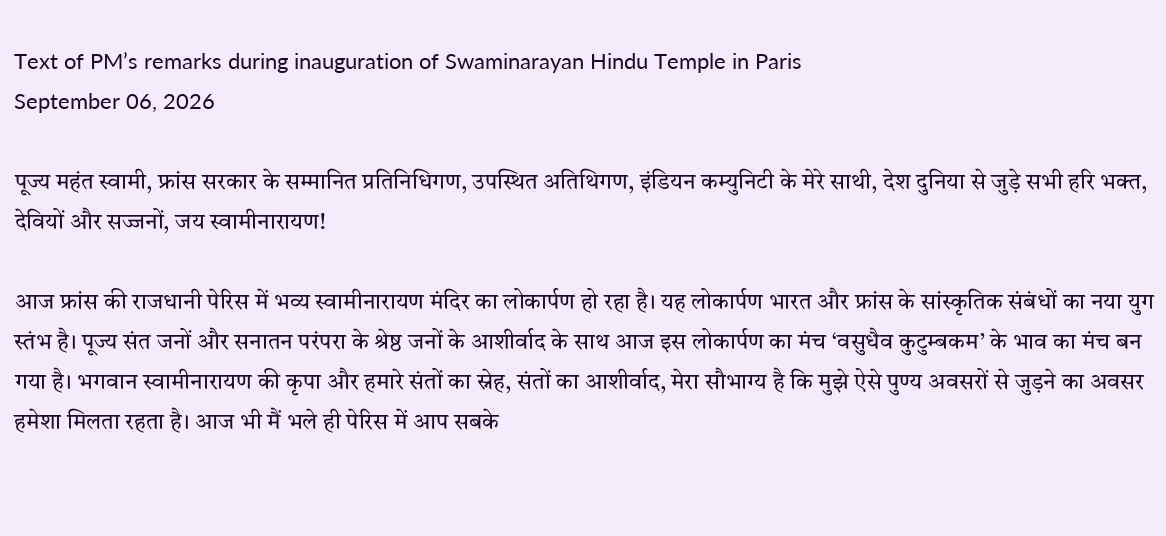Text of PM’s remarks during inauguration of Swaminarayan Hindu Temple in Paris
September 06, 2026

पूज्य महंत स्वामी, फ्रांस सरकार के सम्मानित प्रतिनिधिगण, उपस्थित अतिथिगण, इंडियन कम्युनिटी के मेरे साथी, देश दुनिया से जुड़े सभी हरि भक्त, देवियों और सज्जनों, जय स्वामीनारायण!

आज फ्रांस की राजधानी पेरिस में भव्य स्वामीनारायण मंदिर का लोकार्पण हो रहा है। यह लोकार्पण भारत और फ्रांस के सांस्कृतिक संबंधों का नया युग स्तंभ है। पूज्य संत जनों और सनातन परंपरा के श्रेष्ठ जनों के आशीर्वाद के साथ आज इस लोकार्पण का मंच ‘वसुधैव कुटुम्बकम’ के भाव का मंच बन गया है। भगवान स्वामीनारायण की कृपा और हमारे संतों का स्नेह, संतों का आशीर्वाद, मेरा सौभाग्य है कि मुझे ऐसे पुण्य अवसरों से जुड़ने का अवसर हमेशा मिलता रहता है। आज भी मैं भले ही पेरिस में आप सबके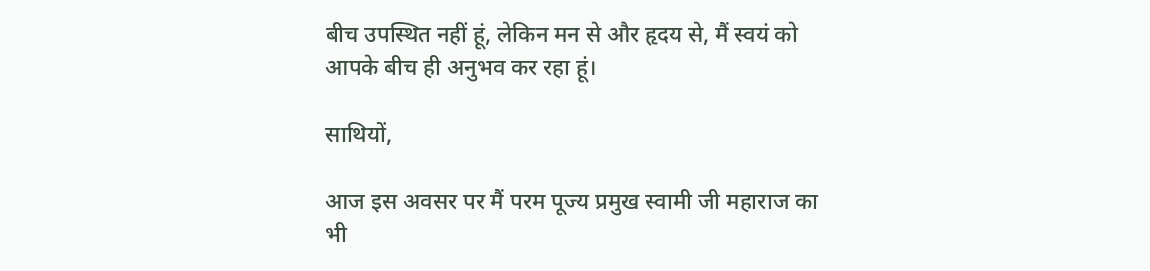बीच उपस्थित नहीं हूं, लेकिन मन से और हृदय से, मैं स्वयं को आपके बीच ही अनुभव कर रहा हूं।

साथियों,

आज इस अवसर पर मैं परम पूज्य प्रमुख स्वामी जी महाराज का भी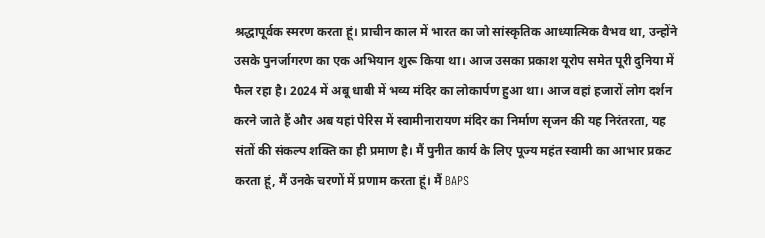श्रद्धापूर्वक स्मरण करता हूं। प्राचीन काल में भारत का जो सांस्कृतिक आध्यात्मिक वैभव था, उन्होंने उसके पुनर्जागरण का एक अभियान शुरू किया था। आज उसका प्रकाश यूरोप समेत पूरी दुनिया में फैल रहा है। 2024 में अबू धाबी में भव्य मंदिर का लोकार्पण हुआ था। आज वहां हजारों लोग दर्शन करने जाते हैं और अब यहां पेरिस में स्वामीनारायण मंदिर का निर्माण सृजन की यह निरंतरता, यह संतों की संकल्प शक्ति का ही प्रमाण है। मैं पुनीत कार्य के लिए पूज्य महंत स्वामी का आभार प्रकट करता हूं, मैं उनके चरणों में प्रणाम करता हूं। मैं BAPS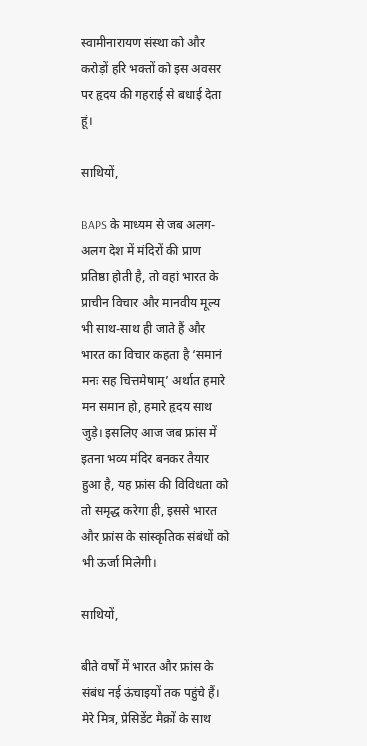स्वामीनारायण संस्था को और करोड़ों हरि भक्तों को इस अवसर पर हृदय की गहराई से बधाई देता हूं।

साथियों,

BAPS के माध्यम से जब अलग-अलग देश में मंदिरों की प्राण प्रतिष्ठा होती है, तो वहां भारत के प्राचीन विचार और मानवीय मूल्य भी साथ-साथ ही जाते हैं और भारत का विचार कहता है ‘समानं मनः सह चित्तमेषाम्’ अर्थात हमारे मन समान हो, हमारे हृदय साथ जुड़े। इसलिए आज जब फ्रांस में इतना भव्य मंदिर बनकर तैयार हुआ है, यह फ्रांस की विविधता को तो समृद्ध करेगा ही, इससे भारत और फ्रांस के सांस्कृतिक संबंधों को भी ऊर्जा मिलेगी।

साथियों,

बीते वर्षों में भारत और फ्रांस के संबंध नई ऊंचाइयों तक पहुंचे हैं। मेरे मित्र, प्रेसिडेंट मैक्रों के साथ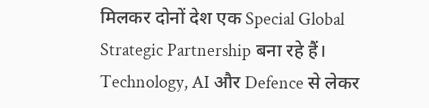मिलकर दोनों देश एक Special Global Strategic Partnership बना रहे हैं। Technology, AI और Defence से लेकर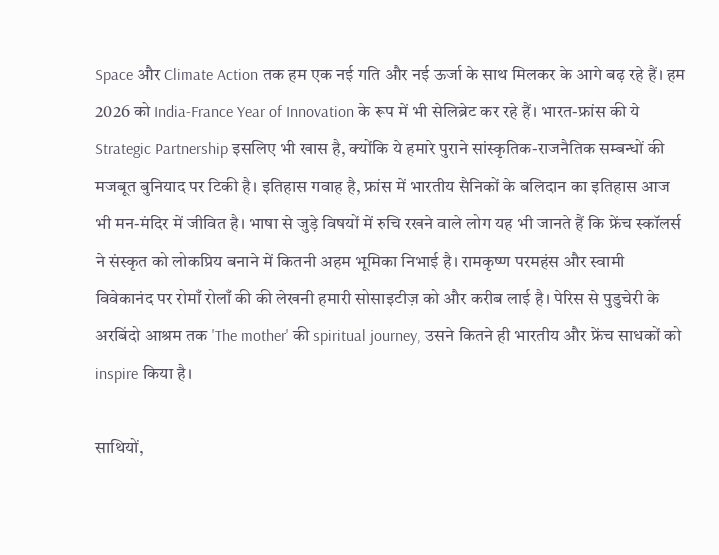Space और Climate Action तक हम एक नई गति और नई ऊर्जा के साथ मिलकर के आगे बढ़ रहे हैं। हम 2026 को India-France Year of Innovation के रूप में भी सेलिब्रेट कर रहे हैं। भारत-फ्रांस की ये Strategic Partnership इसलिए भी खास है, क्योंकि ये हमारे पुराने सांस्कृतिक-राजनैतिक सम्बन्धों की मजबूत बुनियाद पर टिकी है। इतिहास गवाह है, फ्रांस में भारतीय सैनिकों के बलिदान का इतिहास आज भी मन-मंदिर में जीवित है। भाषा से जुड़े विषयों में रुचि रखने वाले लोग यह भी जानते हैं कि फ्रेंच स्कॉलर्स ने संस्कृत को लोकप्रिय बनाने में कितनी अहम भूमिका निभाई है। रामकृष्ण परमहंस और स्वामी विवेकानंद पर रोमाँ रोलाँ की की लेखनी हमारी सोसाइटीज़ को और करीब लाई है। पेरिस से पुडुचेरी के अरबिंदो आश्रम तक 'The mother' की spiritual journey, उसने कितने ही भारतीय और फ्रेंच साधकों को inspire किया है।

साथियों,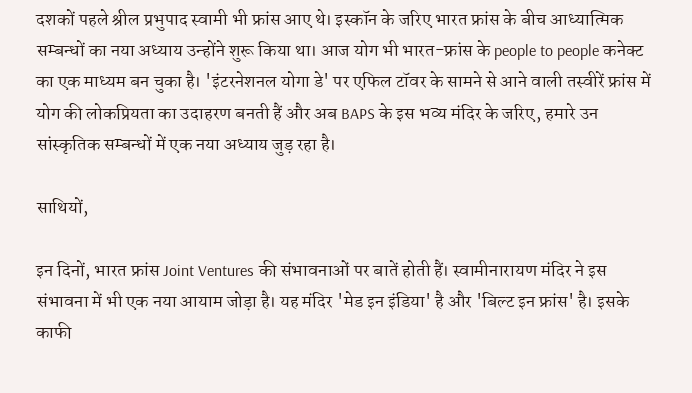दशकों पहले श्रील प्रभुपाद स्वामी भी फ्रांस आए थे। इस्कॉन के जरिए भारत फ्रांस के बीच आध्यात्मिक सम्बन्धों का नया अध्याय उन्होंने शुरू किया था। आज योग भी भारत-फ्रांस के people to people कनेक्ट का एक माध्यम बन चुका है। 'इंटरनेशनल योगा डे' पर एफिल टॉवर के सामने से आने वाली तस्वीरें फ्रांस में योग की लोकप्रियता का उदाहरण बनती हैं और अब BAPS के इस भव्य मंदिर के जरिए, हमारे उन सांस्कृतिक सम्बन्धों में एक नया अध्याय जुड़ रहा है।

साथियों,

इन दिनों, भारत फ्रांस Joint Ventures की संभावनाओं पर बातें होती हैं। स्वामीनारायण मंदिर ने इस संभावना में भी एक नया आयाम जोड़ा है। यह मंदिर 'मेड इन इंडिया' है और 'बिल्ट इन फ्रांस' है। इसके काफी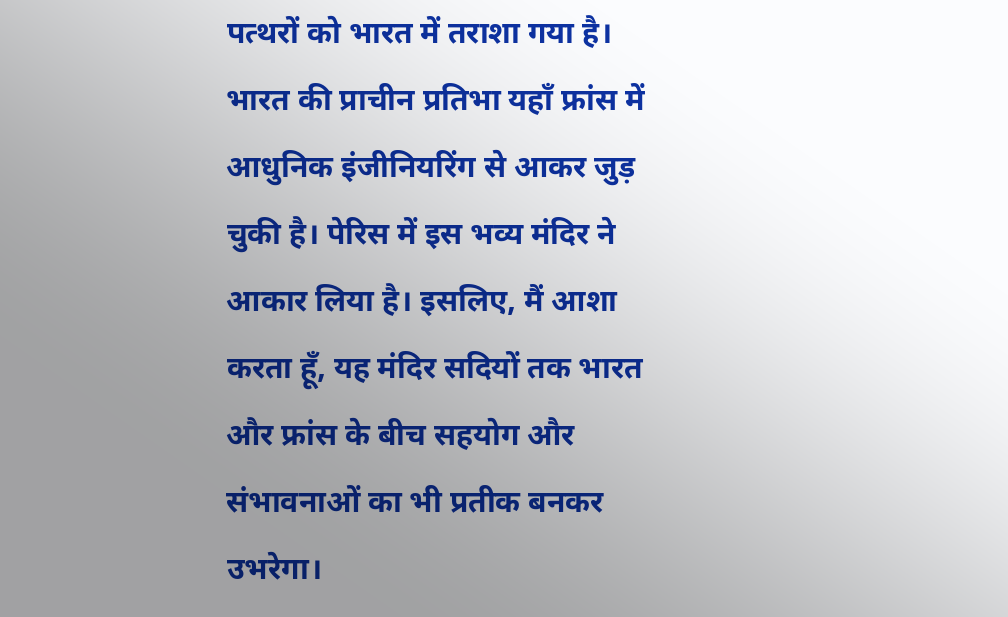पत्थरों को भारत में तराशा गया है। भारत की प्राचीन प्रतिभा यहाँ फ्रांस में आधुनिक इंजीनियरिंग से आकर जुड़ चुकी है। पेरिस में इस भव्य मंदिर ने आकार लिया है। इसलिए, मैं आशा करता हूँ, यह मंदिर सदियों तक भारत और फ्रांस के बीच सहयोग और संभावनाओं का भी प्रतीक बनकर उभरेगा।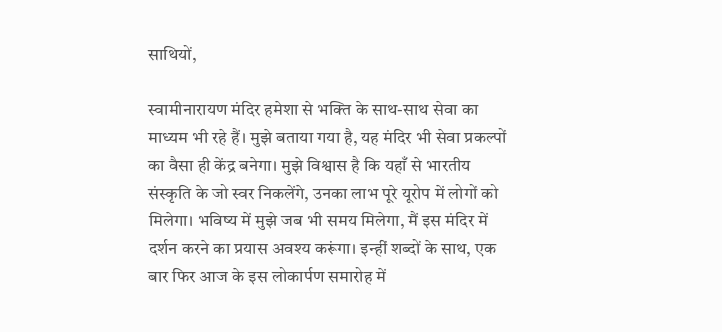साथियों,

स्वामीनारायण मंदिर हमेशा से भक्ति के साथ-साथ सेवा का माध्यम भी रहे हैं। मुझे बताया गया है, यह मंदिर भी सेवा प्रकल्पों का वैसा ही केंद्र बनेगा। मुझे विश्वास है कि यहाँ से भारतीय संस्कृति के जो स्वर निकलेंगे, उनका लाभ पूरे यूरोप में लोगों को मिलेगा। भविष्य में मुझे जब भी समय मिलेगा, मैं इस मंदिर में दर्शन करने का प्रयास अवश्य करूंगा। इन्हीं शब्दों के साथ, एक बार फिर आज के इस लोकार्पण समारोह में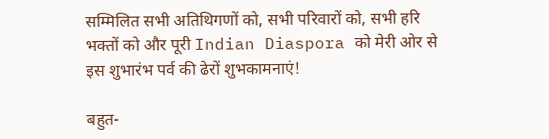सम्मिलित सभी अतिथिगणों को, सभी परिवारों को, सभी हरि भक्तों को और पूरी Indian Diaspora को मेरी ओर से इस शुभारंभ पर्व की ढेरों शुभकामनाएं!

बहुत-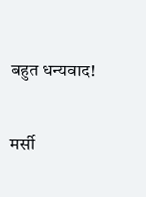बहुत धन्यवाद!

मर्सी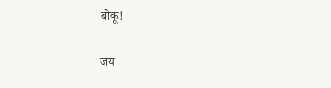बोकू!

जय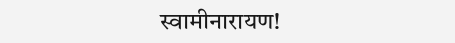स्वामीनारायण!